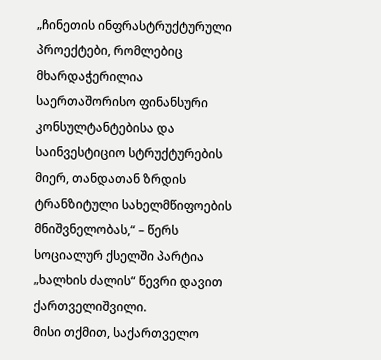„ჩინეთის ინფრასტრუქტურული პროექტები, რომლებიც მხარდაჭერილია საერთაშორისო ფინანსური კონსულტანტებისა და საინვესტიციო სტრუქტურების მიერ, თანდათან ზრდის ტრანზიტული სახელმწიფოების მნიშვნელობას,“ – წერს სოციალურ ქსელში პარტია „ხალხის ძალის“ წევრი დავით ქართველიშვილი.
მისი თქმით, საქართველო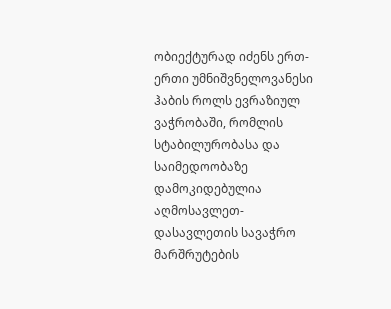ობიექტურად იძენს ერთ-ერთი უმნიშვნელოვანესი ჰაბის როლს ევრაზიულ ვაჭრობაში, რომლის სტაბილურობასა და საიმედოობაზე დამოკიდებულია აღმოსავლეთ-დასავლეთის სავაჭრო მარშრუტების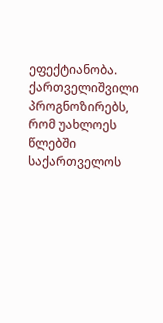ეფექტიანობა.
ქართველიშვილი პროგნოზირებს, რომ უახლოეს წლებში საქართველოს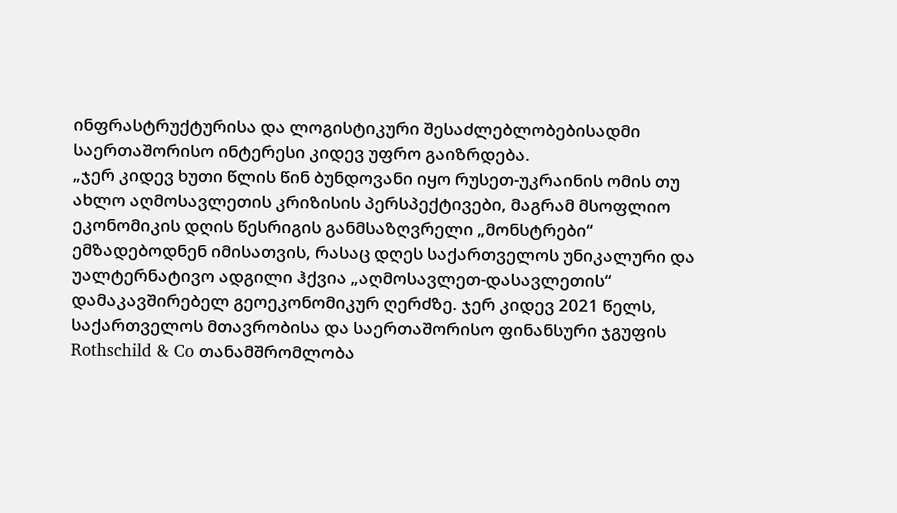ინფრასტრუქტურისა და ლოგისტიკური შესაძლებლობებისადმი საერთაშორისო ინტერესი კიდევ უფრო გაიზრდება.
„ჯერ კიდევ ხუთი წლის წინ ბუნდოვანი იყო რუსეთ-უკრაინის ომის თუ ახლო აღმოსავლეთის კრიზისის პერსპექტივები, მაგრამ მსოფლიო ეკონომიკის დღის წესრიგის განმსაზღვრელი „მონსტრები“ ემზადებოდნენ იმისათვის, რასაც დღეს საქართველოს უნიკალური და უალტერნატივო ადგილი ჰქვია „აღმოსავლეთ-დასავლეთის“ დამაკავშირებელ გეოეკონომიკურ ღერძზე. ჯერ კიდევ 2021 წელს, საქართველოს მთავრობისა და საერთაშორისო ფინანსური ჯგუფის Rothschild & Co თანამშრომლობა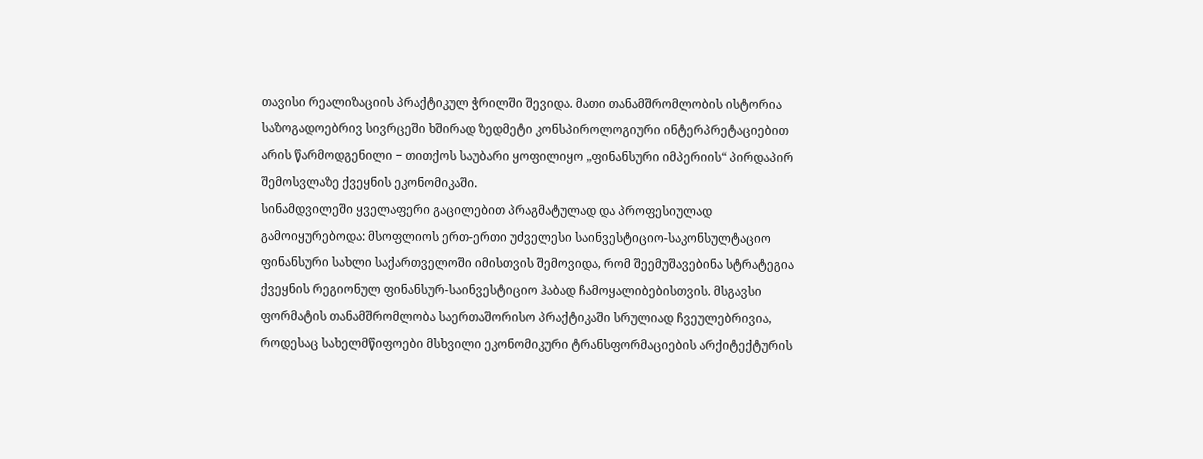თავისი რეალიზაციის პრაქტიკულ ჭრილში შევიდა. მათი თანამშრომლობის ისტორია საზოგადოებრივ სივრცეში ხშირად ზედმეტი კონსპიროლოგიური ინტერპრეტაციებით არის წარმოდგენილი − თითქოს საუბარი ყოფილიყო „ფინანსური იმპერიის“ პირდაპირ შემოსვლაზე ქვეყნის ეკონომიკაში.
სინამდვილეში ყველაფერი გაცილებით პრაგმატულად და პროფესიულად გამოიყურებოდა: მსოფლიოს ერთ-ერთი უძველესი საინვესტიციო-საკონსულტაციო ფინანსური სახლი საქართველოში იმისთვის შემოვიდა, რომ შეემუშავებინა სტრატეგია ქვეყნის რეგიონულ ფინანსურ-საინვესტიციო ჰაბად ჩამოყალიბებისთვის. მსგავსი ფორმატის თანამშრომლობა საერთაშორისო პრაქტიკაში სრულიად ჩვეულებრივია, როდესაც სახელმწიფოები მსხვილი ეკონომიკური ტრანსფორმაციების არქიტექტურის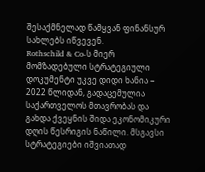შესაქმნელად წამყვან ფინანსურ სახლებს იწვევენ.
Rothschild & Co-ს მიერ მომზადებული სტრატეგიული დოკუმენტი უკვე დიდი ხანია − 2022 წლიდან, გადაცემულია საქართველოს მთავრობას და გახდა ქვეყნის შიდა ეკონომიკური დღის წესრიგის ნაწილი. მსგავსი სტრატეგიები იშვიათად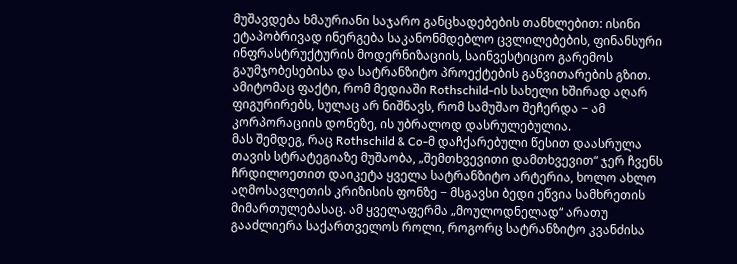მუშავდება ხმაურიანი საჯარო განცხადებების თანხლებით: ისინი ეტაპობრივად ინერგება საკანონმდებლო ცვლილებების, ფინანსური ინფრასტრუქტურის მოდერნიზაციის, საინვესტიციო გარემოს გაუმჯობესებისა და სატრანზიტო პროექტების განვითარების გზით. ამიტომაც ფაქტი, რომ მედიაში Rothschild-ის სახელი ხშირად აღარ ფიგურირებს, სულაც არ ნიშნავს, რომ სამუშაო შეჩერდა − ამ კორპორაციის დონეზე, ის უბრალოდ დასრულებულია.
მას შემდეგ, რაც Rothschild & Co-მ დაჩქარებული წესით დაასრულა თავის სტრატეგიაზე მუშაობა, „შემთხვევითი დამთხვევით“ ჯერ ჩვენს ჩრდილოეთით დაიკეტა ყველა სატრანზიტო არტერია, ხოლო ახლო აღმოსავლეთის კრიზისის ფონზე − მსგავსი ბედი ეწვია სამხრეთის მიმართულებასაც. ამ ყველაფერმა „მოულოდნელად“ არათუ გააძლიერა საქართველოს როლი, როგორც სატრანზიტო კვანძისა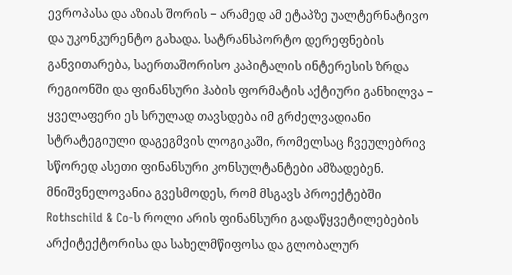ევროპასა და აზიას შორის − არამედ ამ ეტაპზე უალტერნატივო და უკონკურენტო გახადა. სატრანსპორტო დერეფნების განვითარება, საერთაშორისო კაპიტალის ინტერესის ზრდა რეგიონში და ფინანსური ჰაბის ფორმატის აქტიური განხილვა − ყველაფერი ეს სრულად თავსდება იმ გრძელვადიანი სტრატეგიული დაგეგმვის ლოგიკაში, რომელსაც ჩვეულებრივ სწორედ ასეთი ფინანსური კონსულტანტები ამზადებენ.
მნიშვნელოვანია გვესმოდეს, რომ მსგავს პროექტებში Rothschild & Co-ს როლი არის ფინანსური გადაწყვეტილებების არქიტექტორისა და სახელმწიფოსა და გლობალურ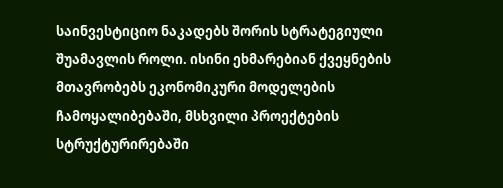საინვესტიციო ნაკადებს შორის სტრატეგიული შუამავლის როლი. ისინი ეხმარებიან ქვეყნების მთავრობებს ეკონომიკური მოდელების ჩამოყალიბებაში, მსხვილი პროექტების სტრუქტურირებაში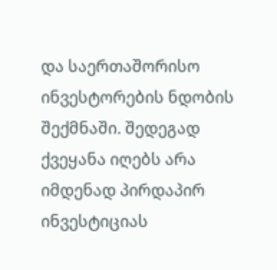და საერთაშორისო ინვესტორების ნდობის შექმნაში. შედეგად ქვეყანა იღებს არა იმდენად პირდაპირ ინვესტიციას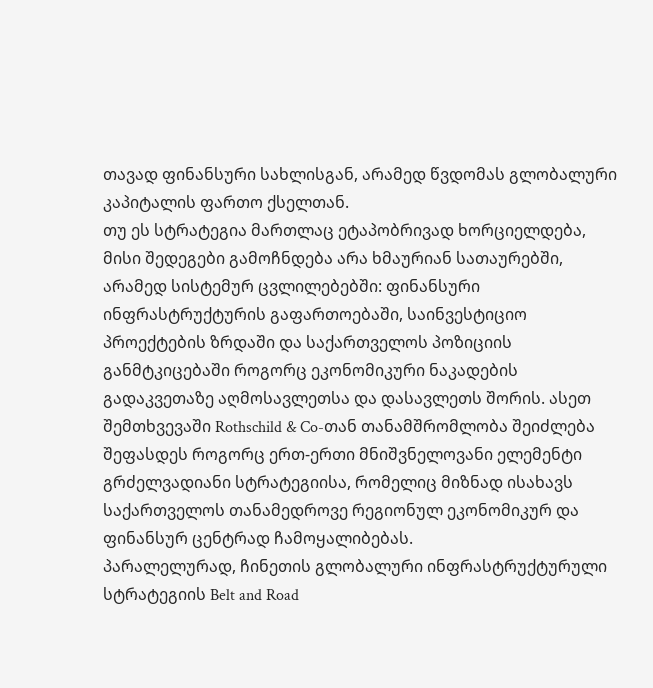თავად ფინანსური სახლისგან, არამედ წვდომას გლობალური კაპიტალის ფართო ქსელთან.
თუ ეს სტრატეგია მართლაც ეტაპობრივად ხორციელდება, მისი შედეგები გამოჩნდება არა ხმაურიან სათაურებში, არამედ სისტემურ ცვლილებებში: ფინანსური ინფრასტრუქტურის გაფართოებაში, საინვესტიციო პროექტების ზრდაში და საქართველოს პოზიციის განმტკიცებაში როგორც ეკონომიკური ნაკადების გადაკვეთაზე აღმოსავლეთსა და დასავლეთს შორის. ასეთ შემთხვევაში Rothschild & Co-თან თანამშრომლობა შეიძლება შეფასდეს როგორც ერთ-ერთი მნიშვნელოვანი ელემენტი გრძელვადიანი სტრატეგიისა, რომელიც მიზნად ისახავს საქართველოს თანამედროვე რეგიონულ ეკონომიკურ და ფინანსურ ცენტრად ჩამოყალიბებას.
პარალელურად, ჩინეთის გლობალური ინფრასტრუქტურული სტრატეგიის Belt and Road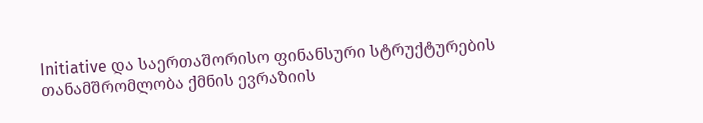Initiative და საერთაშორისო ფინანსური სტრუქტურების თანამშრომლობა ქმნის ევრაზიის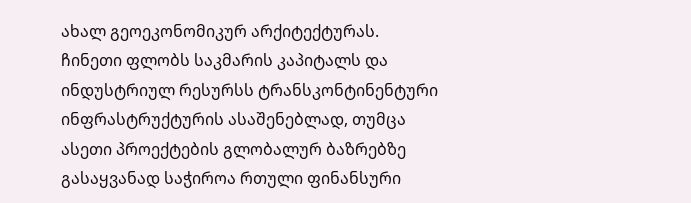ახალ გეოეკონომიკურ არქიტექტურას. ჩინეთი ფლობს საკმარის კაპიტალს და ინდუსტრიულ რესურსს ტრანსკონტინენტური ინფრასტრუქტურის ასაშენებლად, თუმცა ასეთი პროექტების გლობალურ ბაზრებზე გასაყვანად საჭიროა რთული ფინანსური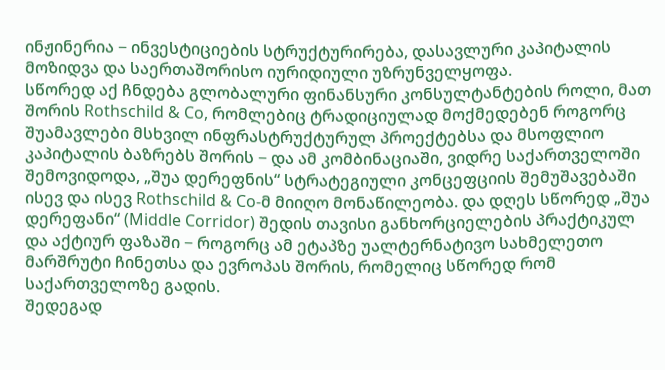ინჟინერია − ინვესტიციების სტრუქტურირება, დასავლური კაპიტალის მოზიდვა და საერთაშორისო იურიდიული უზრუნველყოფა.
სწორედ აქ ჩნდება გლობალური ფინანსური კონსულტანტების როლი, მათ შორის Rothschild & Co, რომლებიც ტრადიციულად მოქმედებენ როგორც შუამავლები მსხვილ ინფრასტრუქტურულ პროექტებსა და მსოფლიო კაპიტალის ბაზრებს შორის − და ამ კომბინაციაში, ვიდრე საქართველოში შემოვიდოდა, „შუა დერეფნის“ სტრატეგიული კონცეფციის შემუშავებაში ისევ და ისევ Rothschild & Co-მ მიიღო მონაწილეობა. და დღეს სწორედ „შუა დერეფანი“ (Middle Corridor) შედის თავისი განხორციელების პრაქტიკულ და აქტიურ ფაზაში − როგორც ამ ეტაპზე უალტერნატივო სახმელეთო მარშრუტი ჩინეთსა და ევროპას შორის, რომელიც სწორედ რომ საქართველოზე გადის.
შედეგად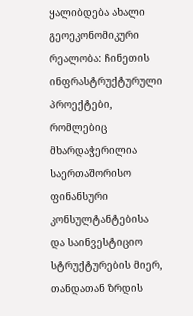ყალიბდება ახალი გეოეკონომიკური რეალობა: ჩინეთის ინფრასტრუქტურული პროექტები, რომლებიც მხარდაჭერილია საერთაშორისო ფინანსური კონსულტანტებისა და საინვესტიციო სტრუქტურების მიერ, თანდათან ზრდის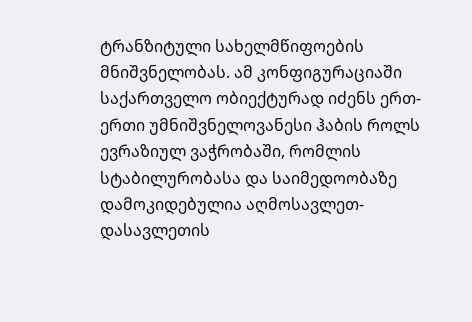ტრანზიტული სახელმწიფოების მნიშვნელობას. ამ კონფიგურაციაში საქართველო ობიექტურად იძენს ერთ-ერთი უმნიშვნელოვანესი ჰაბის როლს ევრაზიულ ვაჭრობაში, რომლის სტაბილურობასა და საიმედოობაზე დამოკიდებულია აღმოსავლეთ-დასავლეთის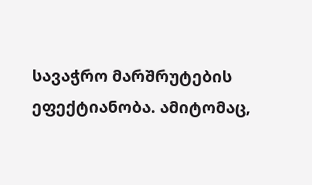სავაჭრო მარშრუტების ეფექტიანობა. ამიტომაც,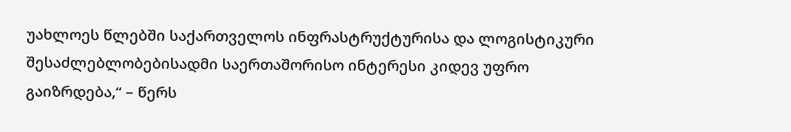უახლოეს წლებში საქართველოს ინფრასტრუქტურისა და ლოგისტიკური შესაძლებლობებისადმი საერთაშორისო ინტერესი კიდევ უფრო გაიზრდება,“ – წერს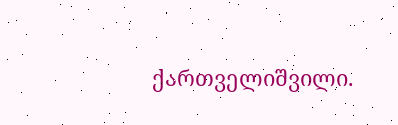ქართველიშვილი.